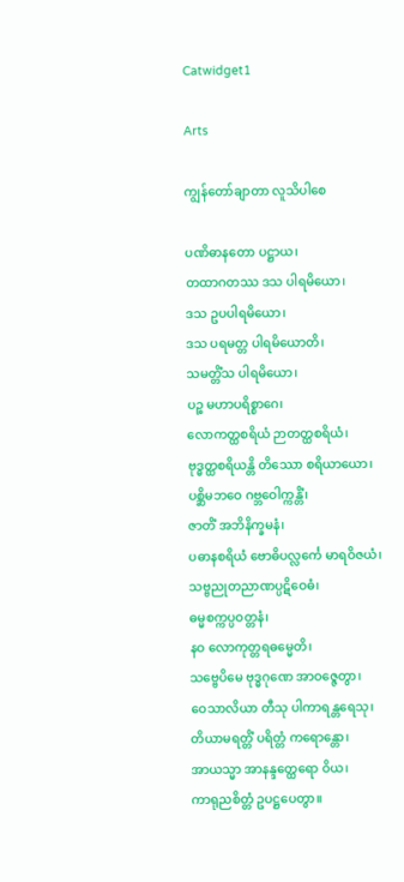Catwidget1

Arts

ကျွန်တော်ချာတာ လူသိပါစေ

ပဏိဓာနတော ပဋ္ဌာယ၊
တထာဂတဿ ဒသ ပါရမိယော၊
ဒသ ဥပပါရမိယော၊
ဒသ ပရမတ္တ ပါရမိယောတိ၊
သမတ္တိံသ ပါရမိယော၊
ပဉ္စ မဟာပရိစ္စာဂေ၊
လောကတ္ထစရိယံ ဉာတတ္ထစရိယံ၊
ဗုဒ္ဓတ္ထစရိယန္တိ တိဿော စရိယာယော၊
ပစ္ဆိမဘဝေ ဂဗ္ဘဝေါက္ကန္တိံ၊
ဇာတိံ အဘိနိက္ခမနံ၊
ပဓာနစရိယံ ဗောဓိပလ္လင်္ကေ မာရဝိဇယံ၊
သဗ္ဗညုတညာဏပ္ပဋိဝေဓံ၊
ဓမ္မစက္ကပ္ပဝတ္တနံ၊
နဝ လောကုတ္တရဓမ္မေတိ၊
သဗ္ဗေပိမေ ဗုဒ္ဓဂုဏေ အာဝဇ္ဇေတွာ၊
ဝေသာလိယာ တီသု ပါကာရန္တရေသု၊
တိယာမရတ္တိံ ပရိတ္တံ ကရောန္တော၊
အာယသ္မာ အာနန္ဒတ္ထေရော ဝိယ၊
ကာရုညစိတ္တံ ဥပဋ္ဌပေတွာ။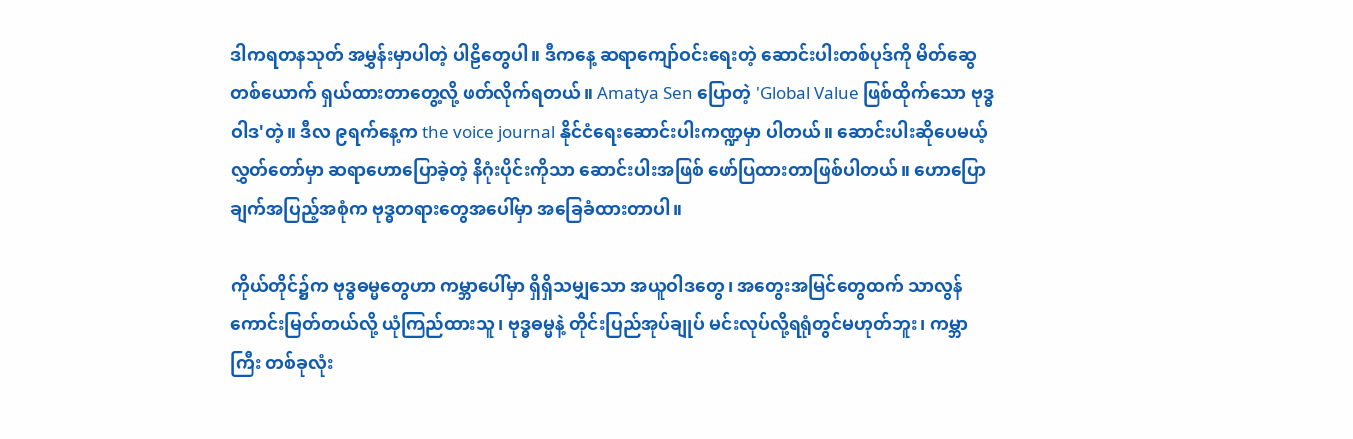ဒါကရတနသုတ် အမွှန်းမှာပါတဲ့ ပါဠိတွေပါ။ ဒီကနေ့ ဆရာကျော်ဝင်းရေးတဲ့ ဆောင်းပါးတစ်ပုဒ်ကို မိတ်ဆွေတစ်‌ယောက် ရှယ်ထားတာတွေ့လို့ ဖတ်လိုက်ရတယ်။ Amatya Sen ပြောတဲ့ 'Global Value ဖြစ်ထိုက်သော ဗုဒ္ဓဝါဒ'တဲ့။ ဒီလ ၉ရက်နေ့က the voice journal နိုင်ငံရေးဆောင်းပါးကဏ္ဍမှာ ပါတယ်။ ဆောင်းပါးဆိုပေမယ့် လွှတ်တော်မှာ ဆရာဟောပြောခဲ့တဲ့ နိဂုံးပိုင်းကိုသာ ဆောင်းပါးအဖြစ် ဖော်ပြထားတာဖြစ်ပါတယ်။ ဟောပြောချက်အပြည့်အစုံက ဗုဒ္ဓတရားတွေအပေါ်မှာ အခြေခံထားတာပါ။

ကိုယ်တိုင်၌က ဗုဒ္ဓဓမ္မတွေဟာ ကမ္ဘာပေါ်မှာ ရှိရှိသမျှသော အယူဝါဒတွေ၊ အတွေးအမြင်တွေထက် သာလွန် ကောင်းမြတ်တယ်လို့ ယုံကြည်ထားသူ၊ ဗုဒ္ဓဓမ္မနဲ့ တိုင်းပြည်အုပ်ချုပ် မင်းလုပ်လို့ရရုံတွင်မဟုတ်ဘူး၊ ကမ္ဘာကြီး တစ်ခုလုံး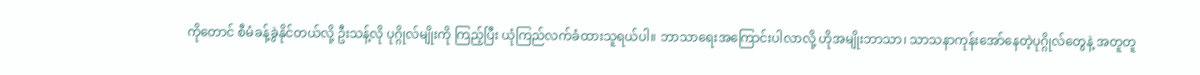ကိုတောင် စီမံခန့်ခွဲနိုင်တယ်လို့ ဦးသန့်လို ပုဂ္ဂိုလ်မျိုးကို ကြည့်ပြီး ယုံကြည်လက်ခံထားသူရယ်ပါ။ ဘာသာရေးအကြောင်းပါလာလို့ ဟိုအမျိုးဘာသာ၊ သာသနာကုန်းအော်နေတဲ့ပုဂ္ဂိုလ်တွေနဲ့ အတူတူ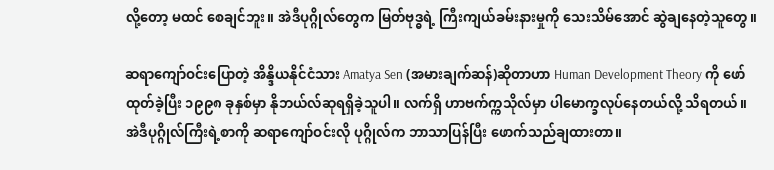လို့တော့ မထင် စေချင်ဘူး။ အဲဒီပုဂ္ဂိုလ်တွေက မြတ်ဗုဒ္ဓရဲ့ ကြီးကျယ်ခမ်းနားမှုကို သေးသိမ်အောင် ဆွဲချနေတဲ့သူတွေ။

ဆရာကျော်ဝင်းပြောတဲ့ အိန္ဒိယနိုင်ငံသား Amatya Sen (အမားချက်ဆန်)ဆိုတာဟာ Human Development Theory ကို ဖော်ထုတ်ခဲ့ပြီး ၁၉၉၈ ခုနှစ်မှာ နိုဘယ်လ်ဆုရရှိခဲ့သူပါ။ လက်ရှိ ဟာဗက်က္ကသိုလ်မှာ ပါမောက္ခလုပ်နေတယ်လို့ သိရတယ်။ အဲဒီပုဂ္ဂိုလ်ကြီးရဲ့စာကို ဆရာကျော်ဝင်းလို ပုဂ္ဂိုလ်က ဘာသာပြန်ပြီး ဖောက်သည်ချထားတာ။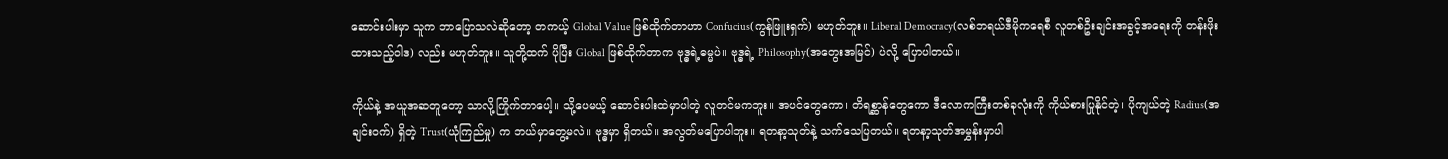ဆောင်းပါးမှာ သူက ဘာပြောသလဲဆိုတော့ တကယ့် Global Value ဖြစ်ထိုက်တာဟာ Confucius(ကွန်ဖြူးရှက်) မဟုတ်ဘူး။ Liberal Democracy(လစ်ဘရယ်ဒီမိုကရေစီ လူတစ်ဦးချင်းအခွင့်အရေးကို တန်းဖိုးထားသည့်ဝါဒ) လည်း မဟုတ်ဘူး။ သူတို့ထက် ပိုပြီး Global ဖြစ်ထိုက်တာက ဗုဒ္ဓရဲ့ဓမ္မပဲ။ ဗုဒ္ဓရဲ့ Philosophy(အတွေးအမြင်) ပဲလို့ ပြောပါတယ်။

ကိုယ်နဲ့ အယူအဆတူတော့ သာလို့ကြိုက်တာပေါ့။ သို့ပေမယ့် ဆောင်းပါးထဲမှာပါတဲ့ လူတင်မကဘူး။ အပင်တွေကော၊ တိရစ္ဆာန်တွေကော ဒီလောကကြီးတစ်ခုလုံးကို ကိုယ်စားပြုနိုင်တဲ့၊ ပိုကျယ်တဲ့ Radius(အချင်းဝက်) ရှိတဲ့ Trust(ယုံကြည်မှု) က ဘယ်မှာတွေ့မလဲ။ ဗုဒ္ဓမှာ ရှိတယ်။ အလွတ်မပြောပါဘူး။ ရတနာ့သုတ်နဲ့ သက်သေပြတယ်။ ရတနာ့သုတ်အမွှန်းမှာပါ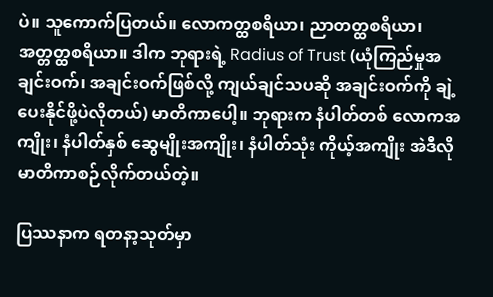ပဲ။ သူကောက်ပြတယ်။ လောကတ္ထစရိယာ၊ ညာတတ္ထစရိယာ၊ အတ္တတ္ထစရိယာ။ ဒါက ဘုရားရဲ့ Radius of Trust (ယုံကြည်မှုအချင်းဝက်၊ အချင်းဝက်ဖြစ်လို့ ကျယ်ချင်သပဆို အချင်းဝက်ကို ချဲ့ပေးနိုင်ဖို့ပဲလိုတယ်) မာတိကာပေါ့။ ဘုရားက နံပါတ်တစ် လောကအကျိုး၊ နံပါတ်နှစ် ဆွေမျိုးအကျိုး၊ နံပါတ်သုံး ကိုယ့်အကျိုး အဲဒီလို မာတိကာစဉ်လိုက်တယ်တဲ့။

ပြဿနာက ရတနာ့သုတ်မှာ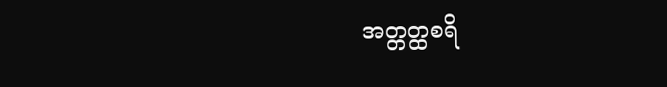အတ္တတ္ထစရိ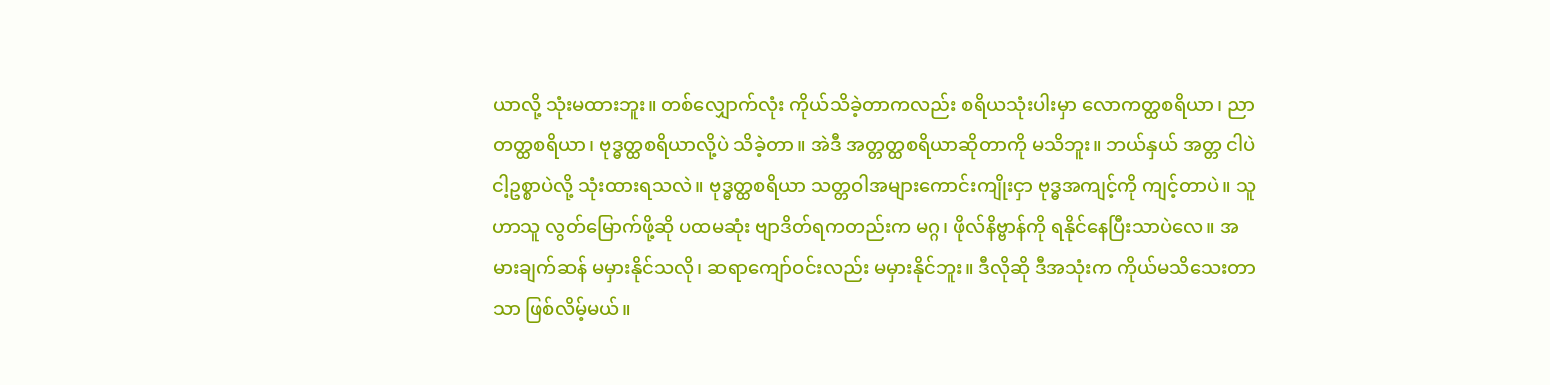ယာလို့ သုံးမထားဘူး။ တစ်လျှောက်လုံး ကိုယ်သိခဲ့တာကလည်း စရိယသုံးပါးမှာ လောကတ္ထစရိယာ၊ ညာတတ္ထစရိယာ၊ ဗုဒ္ဓတ္ထစရိယာလို့ပဲ သိခဲ့တာ။ အဲဒီ အတ္တတ္ထစရိယာဆိုတာကို မသိဘူး။ ဘယ်နှယ် အတ္တ ငါပဲ ငါ့ဥစ္စာပဲလို့ သုံးထားရသလဲ။ ဗုဒ္ဓတ္ထစရိယာ သတ္တဝါအများကောင်းကျိုးငှာ ဗုဒ္ဓအကျင့်ကို ကျင့်တာပဲ။ သူဟာသူ လွတ်မြောက်ဖို့ဆို ပထမဆုံး ဗျာဒိတ်ရကတည်းက မဂ္ဂ၊ ဖိုလ်နိဗ္ဗာန်ကို ရနိုင်နေပြီးသာပဲလေ။ အမားချက်ဆန် မမှားနိုင်သလို၊ ဆရာကျော်ဝင်းလည်း မမှားနိုင်ဘူး။ ဒီလိုဆို ဒီအသုံးက ကိုယ်မသိသေးတာသာ ဖြစ်လိမ့်မယ်။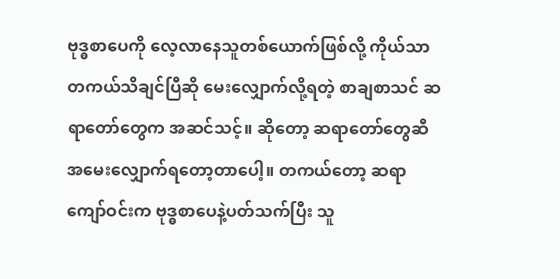ဗုဒ္ဓစာပေကို လေ့လာနေသူတစ်ယောက်ဖြစ်လို့ ကိုယ်သာတကယ်သိချင်ပြီဆို မေးလျှောက်လို့ရတဲ့ စာချစာသင် ဆရာတော်တွေက အဆင်သင့်။ ဆိုတော့ ဆရာတော်တွေဆီ အမေးလျှောက်ရတော့တာပေါ့။ တကယ်တော့ ဆရာကျော်ဝင်းက ဗုဒ္ဓစာပေနဲ့ပတ်သက်ပြီး သူ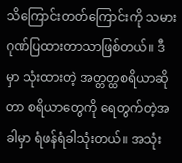သိကြောင်းတတ်ကြောင်းကို သမားဂုဏ်ပြထားတာသာဖြစ်တယ်။ ဒီမှာ သုံးထားတဲ့ အတ္တတ္ထစရိယာဆိုတာ စရိယာတွေကို ရေတွက်တဲ့အခါမှာ ရံဖန်ရံခါသုံးတယ်။ အသုံး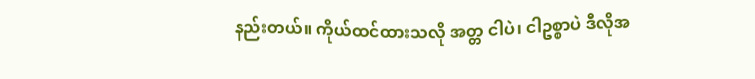နည်းတယ်။ ကိုယ်ထင်ထားသလို အတ္တ ငါပဲ၊ ငါဥစ္စာပဲ ဒီလိုအ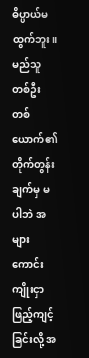ဓိပ္ပာယ်မထွက်ဘူး။ မည်သူတစ်ဦးတစ်ယောက်၏ တိုက်တွန်းချက်မှ မပါဘဲ အများကောင်းကျိုးငှာ ဖြည့်ကျင့်ခြင်းလို့ အ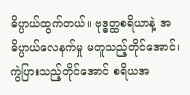ဓိပ္ပာယ်ထွက်တယ်။ ဗုဒ္ဓတ္ထစရိယာနဲ့ အဓိပ္ပာယ်လေနက်မှု မတူသည့်တိုင်အောင်၊ ကွဲပြားသည့်တိုင်အောင် စရိယအ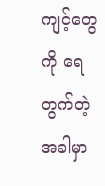ကျင့်တွေကို ရေတွက်တဲ့အခါမှာ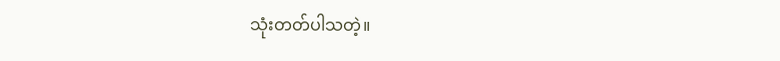သုံးတတ်ပါသတဲ့။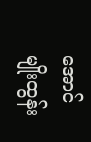အောင်မျိုးထွန်း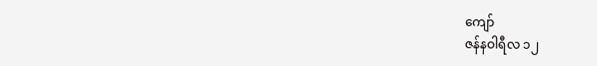ကျော်
ဇန်နဝါရီလ ၁၂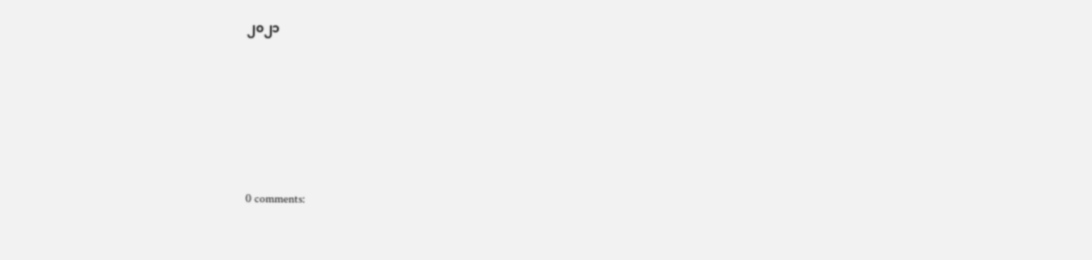၂၀၂၁






0 comments: